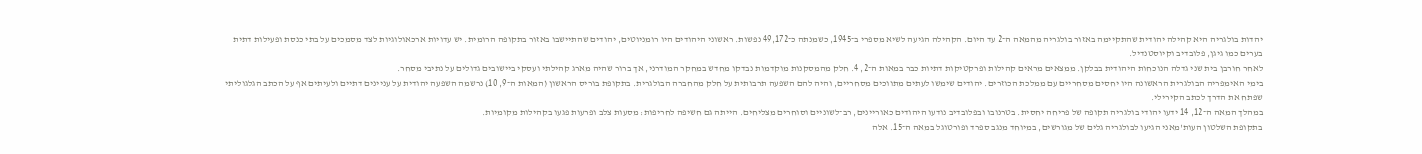יהדות בולגריה היא קהילה יהודית שהתקיימה באזור בולגריה מהמאה ה־2 עד היום. הקהילה הגיעה לשיא מספרי ב־1945, כשמנתה כ־49,172 נפשות. ראשוני היהודים היו רומניוטים, יהודים שהתיישבו באזור בתקופה הרומית. יש עדויות ארכאולוגיות לצד מסמכים על בתי כנסת ופעילות דתית בערים כמו גיגן, פלובדיב וקיוסטנדיל.
לאחר חורבן בית שני גדלה הנוכחות היהודית בבלקן. ממצאים מראים קהילות ופרקטיקות דתיות כבר במאות ה־2, 4. חלק מהמסקנות מוקדמות נבדקו מחדש במחקר המודרני, אך ברור שהיה מארג קהילתי ועסקי ביישובים גדולים על נתיבי מסחר.
בימי האימפריה הבולגרית הראשונה היו יחסים מסחריים עם ממלכת הכוזרים. יהודים שימשו לעתים מתווכים מסחריים, והיה להם השפעה תרבותית על חלק מהחברה הבולגרית. בתקופת בוריס הראשון (המאות ה־9, 10) נרשמה השפעה יהודית על עניינים דתיים ולעיתים אף על הכתב הגלגוליתי שפתח את הדרך לכתב הקירילי.
במהלך המאה ה־12, 14 ידעו יהודי בולגריה תקופה של פריחה יחסית. בטרנובו ובפלובדיב נודעו היהודים כאוריינים, רב־לשוניים וסוחרים מצליחים. הייתה גם חשיפה לחריפות: מסעות צלב ופרעות פגעו בקהילות מקומיות.
בתקופת השלטון העות'מאני הגיעו לבולגריה גלים של מגורשים, במיוחד מנגב ספרד ופורטוגל במאה ה־15. אלה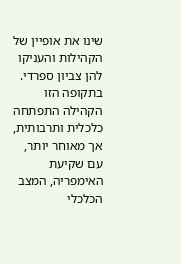שינו את אופיין של הקהילות והעניקו להן צביון ספרדי. בתקופה הזו הקהילה התפתחה כלכלית ותרבותית, אך מאוחר יותר, עם שקיעת האימפריה, המצב הכלכלי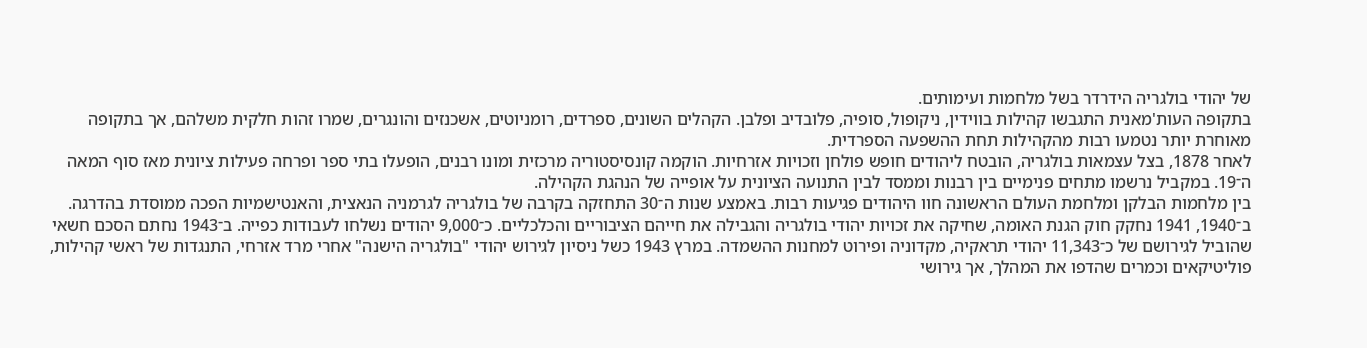של יהודי בולגריה הידרדר בשל מלחמות ועימותים.
בתקופה העות'מאנית התגבשו קהילות בווידין, ניקופול, סופיה, פלובדיב ופלבן. הקהלים השונים, ספרדים, רומניוטים, אשכנזים והונגרים, שמרו זהות חלקית משלהם, אך בתקופה מאוחרת יותר נטמעו רבות מהקהילות תחת ההשפעה הספרדית.
לאחר 1878, בצל עצמאות בולגריה, הובטח ליהודים חופש פולחן וזכויות אזרחיות. הוקמה קונסיסטוריה מרכזית ומונו רבנים, הופעלו בתי ספר ופרחה פעילות ציונית מאז סוף המאה ה־19. במקביל נרשמו מתחים פנימיים בין רבנות וממסד לבין התנועה הציונית על אופייה של הנהגת הקהילה.
בין מלחמות הבלקן ומלחמת העולם הראשונה חוו היהודים פגיעות רבות. באמצע שנות ה־30 התחזקה בקרבה של בולגריה לגרמניה הנאצית, והאנטישמיות הפכה ממוסדת בהדרגה.
ב־1940, 1941 נחקק חוק הגנת האומה, שחיקה את זכויות יהודי בולגריה והגבילה את חייהם הציבוריים והכלכליים. כ־9,000 יהודים נשלחו לעבודות כפייה. ב־1943 נחתם הסכם חשאי שהוביל לגירושם של כ־11,343 יהודי תראקיה, מקדוניה ופירוט למחנות ההשמדה. במרץ 1943 כשל ניסיון לגירוש יהודי "בולגריה הישנה" אחרי מרד אזרחי, התנגדות של ראשי קהילות, פוליטיקאים וכמרים שהדפו את המהלך, אך גירושי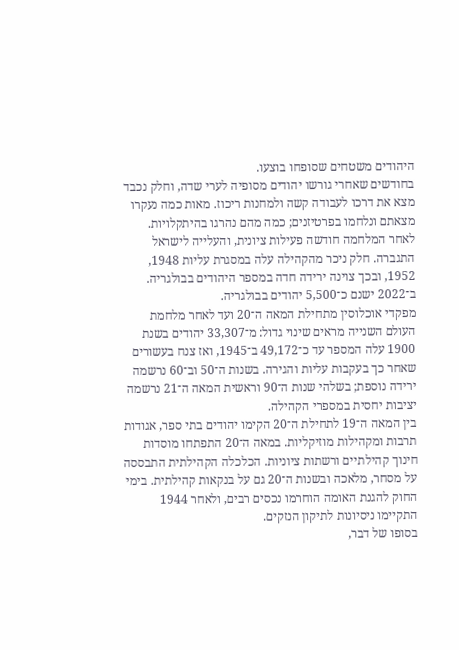היהודים משטחים שסופחו בוצעו.
בחודשים שאחרי גורשו יהודים מסופיה לערי שדה, וחלק נכבד מצא את דרכו לעבודה קשה ולמחנות ריכוז. מאות כמה נעקרו מצאתם ונלחמו בפרטיזנים; כמה מהם נהרגו בהיתקלויות.
לאחר המלחמה חודשה פעילות ציונית, והעלייה לישראל התגברה. חלק ניכר מהקהילה עלה במסגרת עליות 1948, 1952, ובכך צוינה ירידה חדה במספר היהודים בבולגריה. ב־2022 ישנם כ־5,500 יהודים בבולגריה.
מפקדי אוכלוסין מתחילת המאה ה־20 ועד לאחר מלחמת העולם השנייה מראים שינוי גדול: מ־33,307 יהודים בשנת 1900 עלה המספר עד כ־49,172 ב־1945, ואז צנח בעשורים שאחר כך בעקבות עליות והגירה. בשנות ה־50 וב־60 נרשמה ירידה נוספת; בשלהי שנות ה־90 וראשית המאה ה־21 נרשמה יציבות יחסית במספרי הקהילה.
בין המאה ה־19 לתחילת ה־20 הקימו יהודים בתי ספר, אגודות תרבות ומקהילות מוזיקליות. במאה ה־20 התפתחו מוסדות חינוך קהילתיים ורשתות ציוניות. הכלכלה הקהילתית התבססה על מסחר, מלאכה ובשנות ה־20 גם על בנקאות קהילתית. בימי החוק להגנת האומה הוחרמו נכסים רבים, ולאחר 1944 התקיימו ניסיונות לתיקון הנזקים.
בסופו של דבר,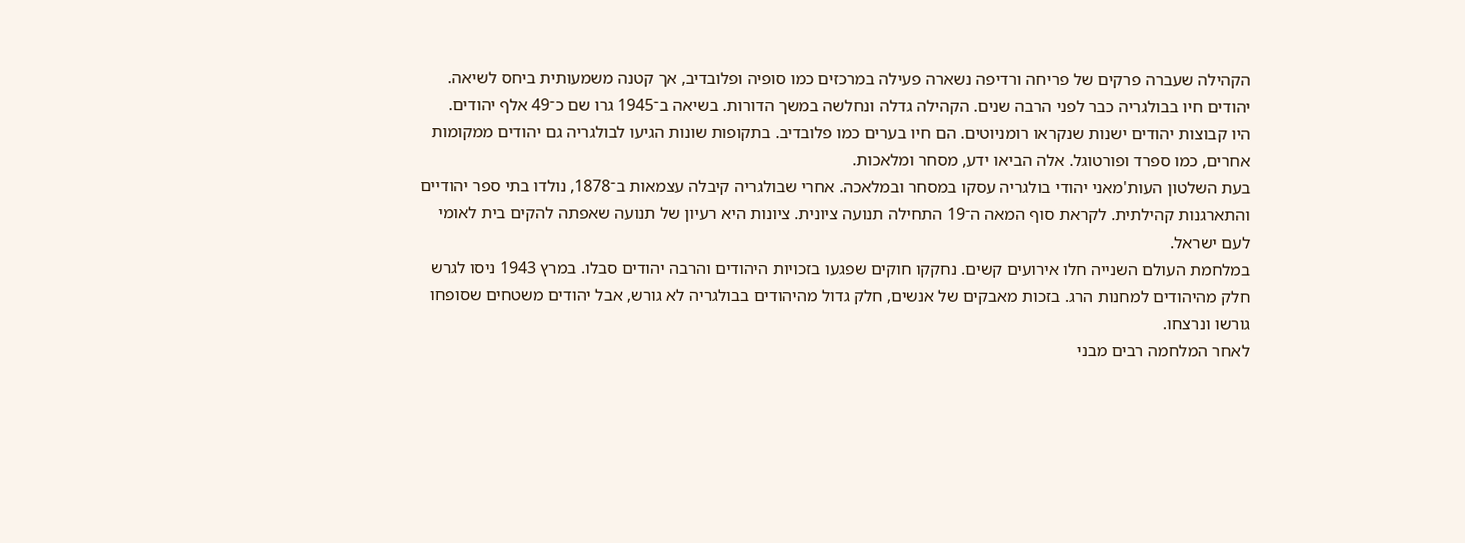הקהילה שעברה פרקים של פריחה ורדיפה נשארה פעילה במרכזים כמו סופיה ופלובדיב, אך קטנה משמעותית ביחס לשיאה.
יהודים חיו בבולגריה כבר לפני הרבה שנים. הקהילה גדלה ונחלשה במשך הדורות. בשיאה ב־1945 גרו שם כ־49 אלף יהודים.
היו קבוצות יהודים ישנות שנקראו רומניוטים. הם חיו בערים כמו פלובדיב. בתקופות שונות הגיעו לבולגריה גם יהודים ממקומות אחרים, כמו ספרד ופורטוגל. אלה הביאו ידע, מסחר ומלאכות.
בעת השלטון העות'מאני יהודי בולגריה עסקו במסחר ובמלאכה. אחרי שבולגריה קיבלה עצמאות ב־1878, נולדו בתי ספר יהודיים והתארגנות קהילתית. לקראת סוף המאה ה־19 התחילה תנועה ציונית. ציונות היא רעיון של תנועה שאפתה להקים בית לאומי לעם ישראל.
במלחמת העולם השנייה חלו אירועים קשים. נחקקו חוקים שפגעו בזכויות היהודים והרבה יהודים סבלו. במרץ 1943 ניסו לגרש חלק מהיהודים למחנות הרג. בזכות מאבקים של אנשים, חלק גדול מהיהודים בבולגריה לא גורש, אבל יהודים משטחים שסופחו גורשו ונרצחו.
לאחר המלחמה רבים מבני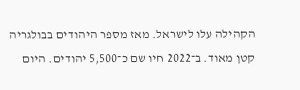הקהילה עלו לישראל. מאז מספר היהודים בבולגריה קטן מאוד. ב־2022 חיו שם כ־5,500 יהודים. היום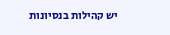יש קהילות בנסיונות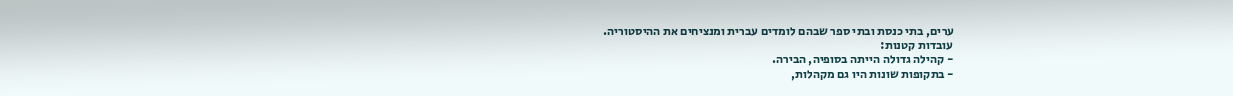ערים, בתי כנסת ובתי ספר שבהם לומדים עברית ומנציחים את ההיסטוריה.
עובדות קטנות:
- קהילה גדולה הייתה בסופיה, הבירה.
- בתקופות שונות היו גם מקהלות,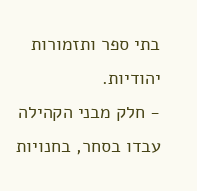בתי ספר ותזמורות יהודיות.
- חלק מבני הקהילה עבדו בסחר, בחנויות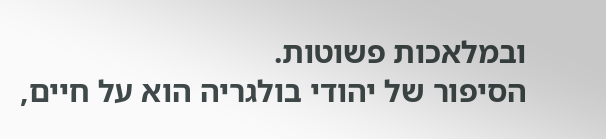ובמלאכות פשוטות.
הסיפור של יהודי בולגריה הוא על חיים,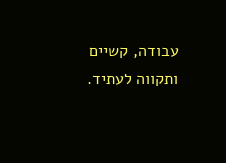עבודה, קשיים ותקווה לעתיד.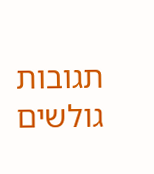תגובות גולשים